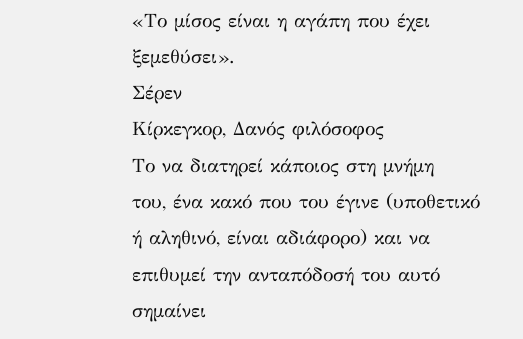«Το μίσος είναι η αγάπη που έχει
ξεμεθύσει».
Σέρεν
Κίρκεγκορ, Δανός φιλόσοφος
Το να διατηρεί κάποιος στη μνήμη
του, ένα κακό που του έγινε (υποθετικό ή αληθινό, είναι αδιάφορο) και να
επιθυμεί την ανταπόδοσή του αυτό σημαίνει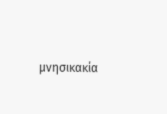μνησικακία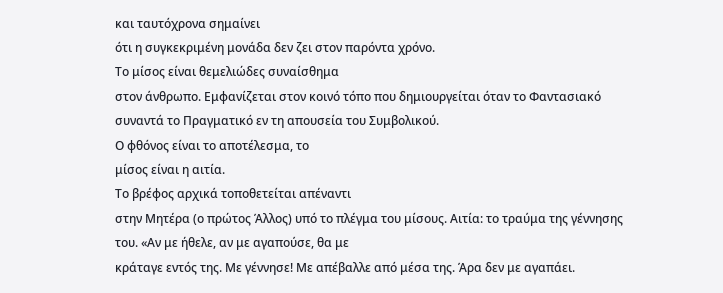και ταυτόχρονα σημαίνει
ότι η συγκεκριμένη μονάδα δεν ζει στον παρόντα χρόνο.
Το μίσος είναι θεμελιώδες συναίσθημα
στον άνθρωπο. Εμφανίζεται στον κοινό τόπο που δημιουργείται όταν το Φαντασιακό
συναντά το Πραγματικό εν τη απουσεία του Συμβολικού.
Ο φθόνος είναι το αποτέλεσμα, το
μίσος είναι η αιτία.
Το βρέφος αρχικά τοποθετείται απέναντι
στην Μητέρα (ο πρώτος Άλλος) υπό το πλέγμα του μίσους. Αιτία: το τραύμα της γέννησης
του. «Αν με ήθελε, αν με αγαπούσε, θα με
κράταγε εντός της. Με γέννησε! Με απέβαλλε από μέσα της. Άρα δεν με αγαπάει.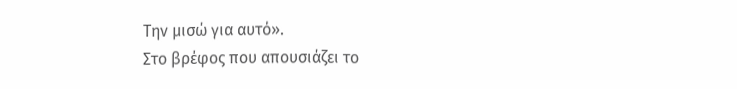Την μισώ για αυτό».
Στο βρέφος που απουσιάζει το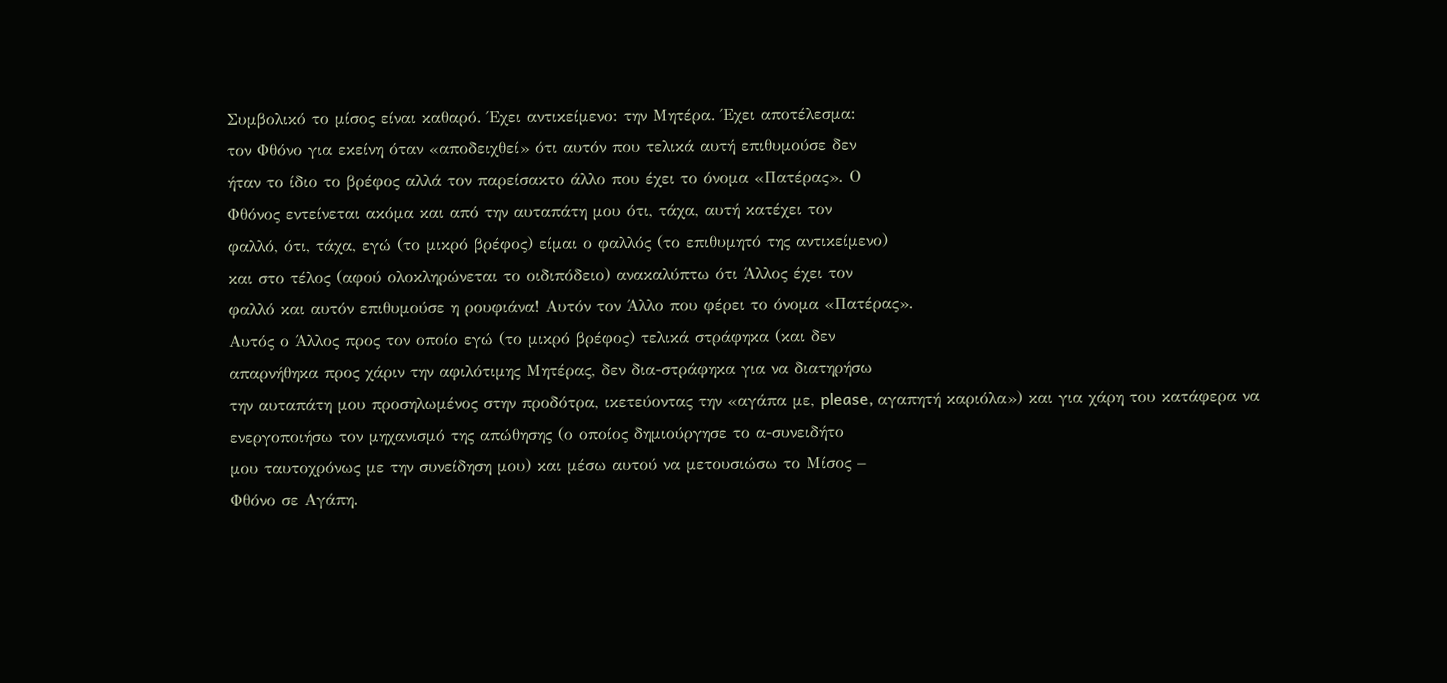Συμβολικό το μίσος είναι καθαρό. Έχει αντικείμενο: την Μητέρα. Έχει αποτέλεσμα:
τον Φθόνο για εκείνη όταν «αποδειχθεί» ότι αυτόν που τελικά αυτή επιθυμούσε δεν
ήταν το ίδιο το βρέφος αλλά τον παρείσακτο άλλο που έχει το όνομα «Πατέρας». Ο
Φθόνος εντείνεται ακόμα και από την αυταπάτη μου ότι, τάχα, αυτή κατέχει τον
φαλλό, ότι, τάχα, εγώ (το μικρό βρέφος) είμαι ο φαλλός (το επιθυμητό της αντικείμενο)
και στο τέλος (αφού ολοκληρώνεται το οιδιπόδειο) ανακαλύπτω ότι Άλλος έχει τον
φαλλό και αυτόν επιθυμούσε η ρουφιάνα! Αυτόν τον Άλλο που φέρει το όνομα «Πατέρας».
Αυτός ο Άλλος προς τον οποίο εγώ (το μικρό βρέφος) τελικά στράφηκα (και δεν
απαρνήθηκα προς χάριν την αφιλότιμης Μητέρας, δεν δια-στράφηκα για να διατηρήσω
την αυταπάτη μου προσηλωμένος στην προδότρα, ικετεύοντας την «αγάπα με, please, αγαπητή καριόλα») και για χάρη του κατάφερα να
ενεργοποιήσω τον μηχανισμό της απώθησης (ο οποίος δημιούργησε το α-συνειδήτο
μου ταυτοχρόνως με την συνείδηση μου) και μέσω αυτού να μετουσιώσω το Μίσος –
Φθόνο σε Αγάπη.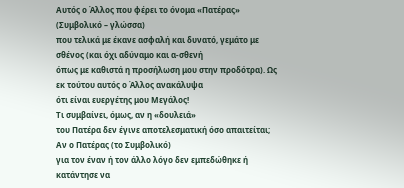Αυτός ο Άλλος που φέρει το όνομα «Πατέρας» (Συμβολικό – γλώσσα)
που τελικά με έκανε ασφαλή και δυνατό, γεμάτο με σθένος (και όχι αδύναμο και α-σθενή
όπως με καθιστά η προσήλωση μου στην προδότρα). Ως εκ τούτου αυτός ο Άλλος ανακάλυψα
ότι είναι ευεργέτης μου Μεγάλος!
Τι συμβαίνει, όμως, αν η «δουλειά»
του Πατέρα δεν έγινε αποτελεσματική όσο απαιτείται; Αν ο Πατέρας (το Συμβολικό)
για τον έναν ή τον άλλο λόγο δεν εμπεδώθηκε ή κατάντησε να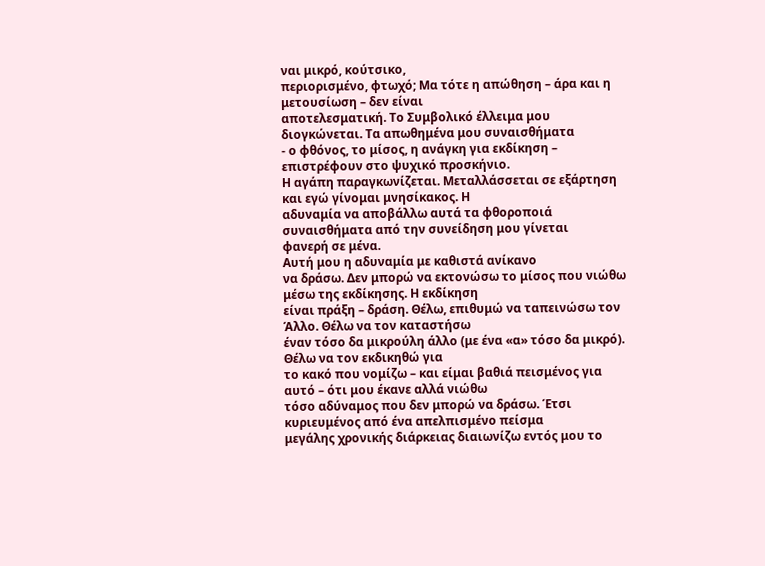ναι μικρό, κούτσικο,
περιορισμένο, φτωχό; Μα τότε η απώθηση – άρα και η μετουσίωση – δεν είναι
αποτελεσματική. Το Συμβολικό έλλειμα μου διογκώνεται. Τα απωθημένα μου συναισθήματα
- ο φθόνος, το μίσος, η ανάγκη για εκδίκηση – επιστρέφουν στο ψυχικό προσκήνιο.
Η αγάπη παραγκωνίζεται. Μεταλλάσσεται σε εξάρτηση και εγώ γίνομαι μνησίκακος. Η
αδυναμία να αποβάλλω αυτά τα φθοροποιά συναισθήματα από την συνείδηση μου γίνεται
φανερή σε μένα.
Αυτή μου η αδυναμία με καθιστά ανίκανο
να δράσω. Δεν μπορώ να εκτονώσω το μίσος που νιώθω μέσω της εκδίκησης. Η εκδίκηση
είναι πράξη – δράση. Θέλω, επιθυμώ να ταπεινώσω τον Άλλο. Θέλω να τον καταστήσω
έναν τόσο δα μικρούλη άλλο (με ένα «α» τόσο δα μικρό). Θέλω να τον εκδικηθώ για
το κακό που νομίζω – και είμαι βαθιά πεισμένος για αυτό – ότι μου έκανε αλλά νιώθω
τόσο αδύναμος που δεν μπορώ να δράσω. Έτσι κυριευμένος από ένα απελπισμένο πείσμα
μεγάλης χρονικής διάρκειας διαιωνίζω εντός μου το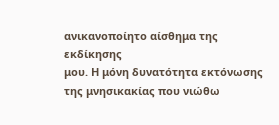ανικανοποίητο αίσθημα της εκδίκησης
μου. Η μόνη δυνατότητα εκτόνωσης της μνησικακίας που νιώθω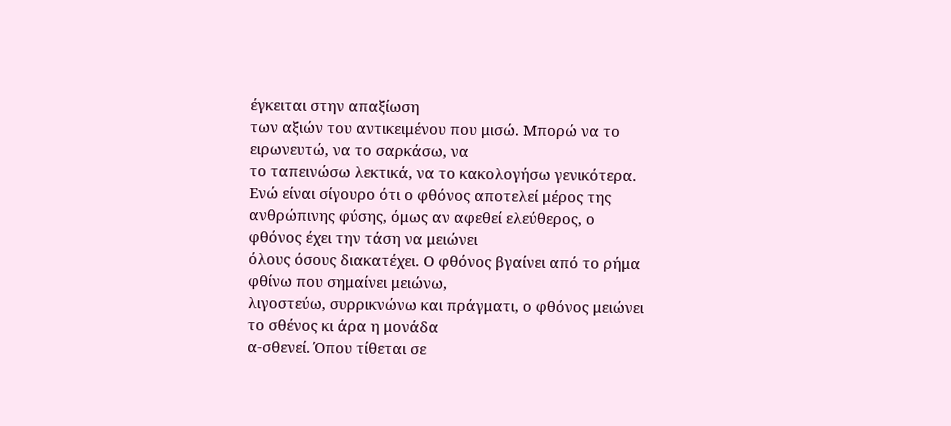έγκειται στην απαξίωση
των αξιών του αντικειμένου που μισώ. Μπορώ να το ειρωνευτώ, να το σαρκάσω, να
το ταπεινώσω λεκτικά, να το κακολογήσω γενικότερα.
Ενώ είναι σίγουρο ότι ο φθόνος αποτελεί μέρος της
ανθρώπινης φύσης, όμως αν αφεθεί ελεύθερος, ο φθόνος έχει την τάση να μειώνει
όλους όσους διακατέχει. Ο φθόνος βγαίνει από το ρήμα φθίνω που σημαίνει μειώνω,
λιγοστεύω, συρρικνώνω και πράγματι, ο φθόνος μειώνει το σθένος κι άρα η μονάδα
α-σθενεί. Όπου τίθεται σε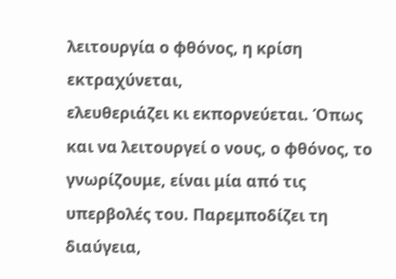λειτουργία ο φθόνος, η κρίση εκτραχύνεται,
ελευθεριάζει κι εκπορνεύεται. Όπως και να λειτουργεί ο νους, ο φθόνος, το
γνωρίζουμε, είναι μία από τις υπερβολές του. Παρεμποδίζει τη διαύγεια,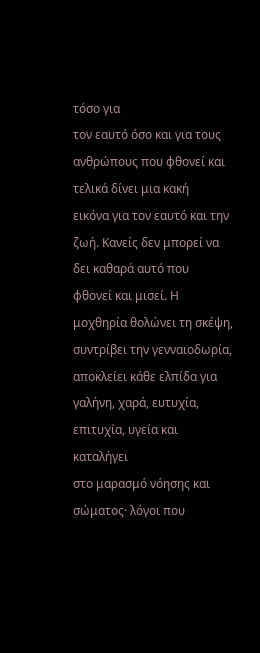τόσο για
τον εαυτό όσο και για τους ανθρώπους που φθονεί και τελικά δίνει μια κακή
εικόνα για τον εαυτό και την ζωή. Κανείς δεν μπορεί να δει καθαρά αυτό που
φθονεί και μισεί. Η μοχθηρία θολώνει τη σκέψη, συντρίβει την γενναιοδωρία,
αποκλείει κάθε ελπίδα για γαλήνη, χαρά, ευτυχία, επιτυχία, υγεία και καταλήγει
στο μαρασμό νόησης και σώματος· λόγοι που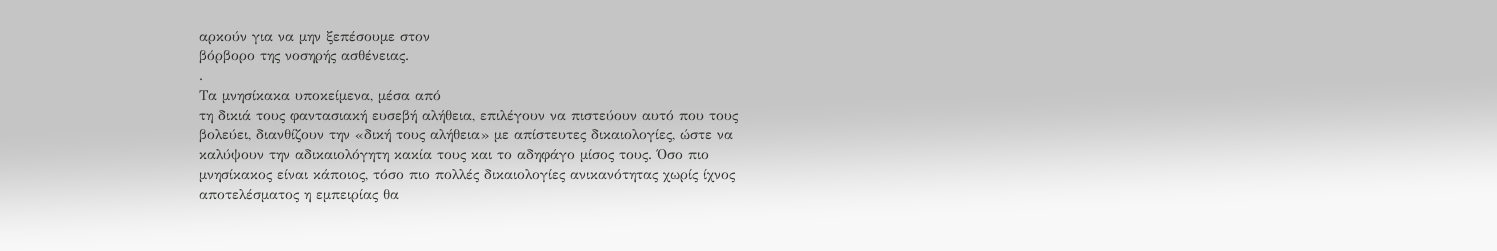αρκούν για να μην ξεπέσουμε στον
βόρβορο της νοσηρής ασθένειας.
.
Τα μνησίκακα υποκείμενα, μέσα από
τη δικιά τους φαντασιακή ευσεβή αλήθεια, επιλέγουν να πιστεύουν αυτό που τους
βολεύει, διανθίζουν την «δική τους αλήθεια» με απίστευτες δικαιολογίες, ώστε να
καλύψουν την αδικαιολόγητη κακία τους και το αδηφάγο μίσος τους. Όσο πιο
μνησίκακος είναι κάποιος, τόσο πιο πολλές δικαιολογίες ανικανότητας χωρίς ίχνος
αποτελέσματος η εμπειρίας θα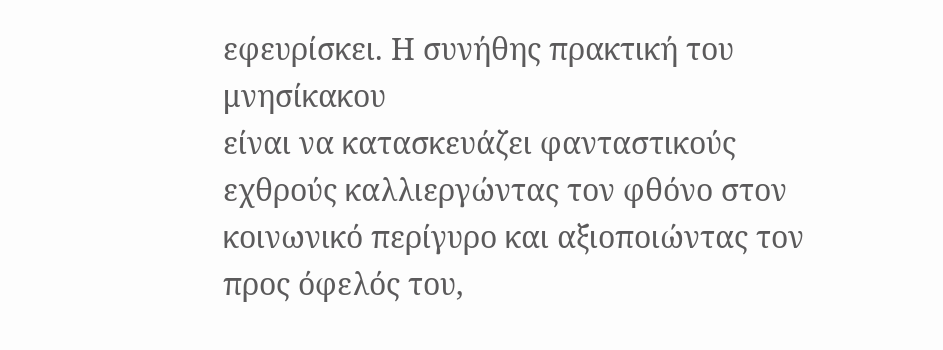εφευρίσκει. Η συνήθης πρακτική του μνησίκακου
είναι να κατασκευάζει φανταστικούς εχθρούς καλλιεργώντας τον φθόνο στον
κοινωνικό περίγυρο και αξιοποιώντας τον προς όφελός του,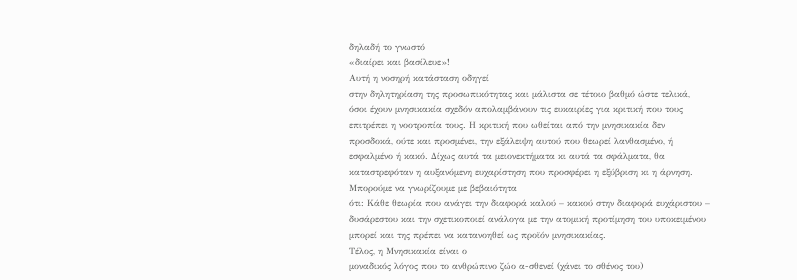δηλαδή το γνωστό
«διαίρει και βασίλευε»!
Αυτή η νοσηρή κατάσταση οδηγεί
στην δηλητηρίαση της προσωπικότητας και μάλιστα σε τέτοιο βαθμό ώστε τελικά,
όσοι έχουν μνησικακία σχεδόν απολαμβάνουν τις ευκαιρίες για κριτική που τους
επιτρέπει η νοοτροπία τους. Η κριτική που ωθείται από την μνησικακία δεν
προσδοκά, ούτε και προσμένει, την εξάλειψη αυτού που θεωρεί λανθασμένο, ή
εσφαλμένο ή κακό. Δίχως αυτά τα μειονεκτήματα κι αυτά τα σφάλματα, θα
καταστρεφόταν η αυξανόμενη ευχαρίστηση που προσφέρει η εξύβριση κι η άρνηση.
Μπορούμε να γνωρίζουμε με βεβαιότητα
ότι: Κάθε θεωρία που ανάγει την διαφορά καλού – κακού στην διαφορά ευχάριστου –
δυσάρεστου και την σχετικοποιεί ανάλογα με την ατομική προτίμηση του υποκειμένου
μπορεί και της πρέπει να κατανοηθεί ως προϊόν μνησικακίας.
Τέλος, η Μνησικακία είναι ο
μοναδικός λόγος που το ανθρώπινο ζώο α-σθενεί (χάνει το σθένος του)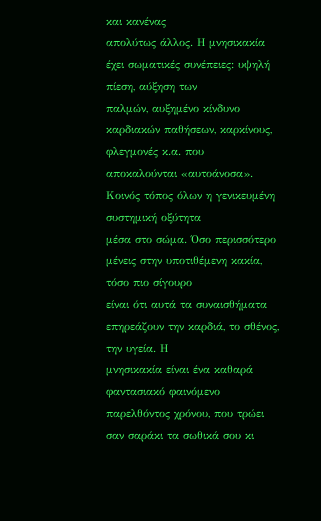και κανένας
απολύτως άλλος. Η μνησικακία έχει σωματικές συνέπειες: υψηλή πίεση, αύξηση των
παλμών, αυξημένο κίνδυνο καρδιακών παθήσεων, καρκίνους, φλεγμονές κ.α. που
αποκαλούνται «αυτοάνοσα». Κοινός τόπος όλων η γενικευμένη συστημική οξύτητα
μέσα στο σώμα. Όσο περισσότερο μένεις στην υποτιθέμενη κακία, τόσο πιο σίγουρο
είναι ότι αυτά τα συναισθήματα επηρεάζουν την καρδιά, το σθένος, την υγεία. Η
μνησικακία είναι ένα καθαρά φαντασιακό φαινόμενο παρελθόντος χρόνου, που τρώει
σαν σαράκι τα σωθικά σου κι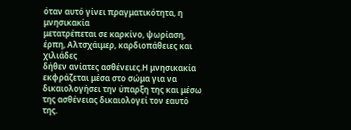όταν αυτό γίνει πραγματικότητα, η μνησικακία
μετατρέπεται σε καρκίνο, ψωρίαση, έρπη, Αλτσχάιμερ, καρδιοπάθειες και χιλιάδες
δήθεν ανίατες ασθένειες.Η μνησικακία εκφράζεται μέσα στο σώμα για να
δικαιολογήσει την ύπαρξη της και μέσω της ασθένειας δικαιολογεί τον εαυτό της.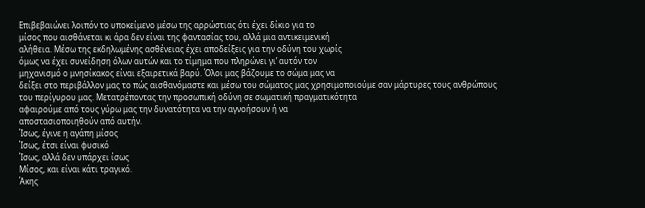Επιβεβαιώνει λοιπόν το υποκείμενο μέσω της αρρώστιας ότι έχει δίκιο για το
μίσος που αισθάνεται κι άρα δεν είναι της φαντασίας του, αλλά μια αντικειμενική
αλήθεια. Μέσω της εκδηλωμένης ασθένειας έχει αποδείξεις για την οδύνη του χωρίς
όμως να έχει συνείδηση όλων αυτών και το τίμημα που πληρώνει γι’ αυτόν τον
μηχανισμό ο μνησίκακος είναι εξαιρετικά βαρύ. Όλοι μας βάζουμε το σώμα μας να
δείξει στο περιβάλλον μας το πώς αισθανόμαστε και μέσω του σώματος μας χρησιμοποιούμε σαν μάρτυρες τους ανθρώπους
του περίγυρου μας. Μετατρέποντας την προσωπική οδύνη σε σωματική πραγματικότητα
αφαιρούμε από τους γύρω μας την δυνατότητα να την αγνοήσουν ή να
αποστασιοποιηθούν από αυτήν.
Ίσως, έγινε η αγάπη μίσος
Ίσως, έτσι είναι φυσικό
Ίσως, αλλά δεν υπάρχει ίσως
Μίσος, και είναι κάτι τραγικό.
Άκης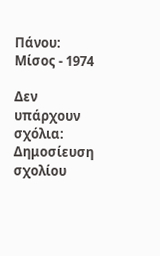Πάνου: Μίσος - 1974

Δεν υπάρχουν σχόλια:
Δημοσίευση σχολίου